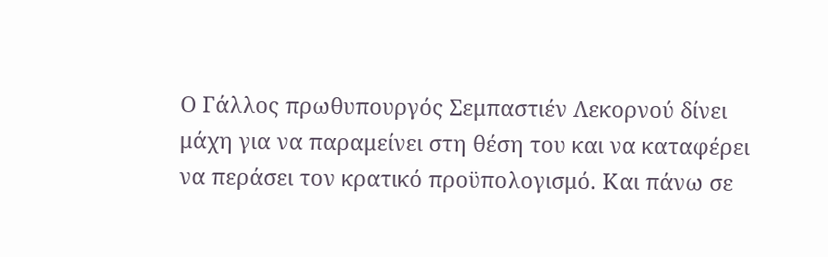Ο Γάλλος πρωθυπουργός Σεμπαστιέν Λεκορνού δίνει μάχη για να παραμείνει στη θέση του και να καταφέρει να περάσει τον κρατικό προϋπολογισμό. Και πάνω σε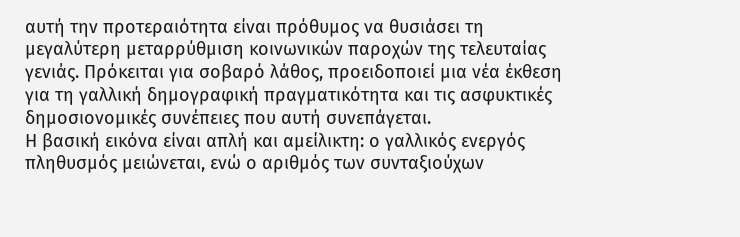αυτή την προτεραιότητα είναι πρόθυμος να θυσιάσει τη μεγαλύτερη μεταρρύθμιση κοινωνικών παροχών της τελευταίας γενιάς. Πρόκειται για σοβαρό λάθος, προειδοποιεί μια νέα έκθεση για τη γαλλική δημογραφική πραγματικότητα και τις ασφυκτικές δημοσιονομικές συνέπειες που αυτή συνεπάγεται.
Η βασική εικόνα είναι απλή και αμείλικτη: ο γαλλικός ενεργός πληθυσμός μειώνεται, ενώ ο αριθμός των συνταξιούχων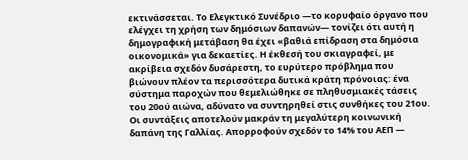εκτινάσσεται. Το Ελεγκτικό Συνέδριο —το κορυφαίο όργανο που ελέγχει τη χρήση των δημόσιων δαπανών— τονίζει ότι αυτή η δημογραφική μετάβαση θα έχει «βαθιά επίδραση στα δημόσια οικονομικά» για δεκαετίες. Η έκθεσή του σκιαγραφεί, με ακρίβεια σχεδόν δυσάρεστη, το ευρύτερο πρόβλημα που βιώνουν πλέον τα περισσότερα δυτικά κράτη πρόνοιας: ένα σύστημα παροχών που θεμελιώθηκε σε πληθυσμιακές τάσεις του 20ού αιώνα, αδύνατο να συντηρηθεί στις συνθήκες του 21ου.
Οι συντάξεις αποτελούν μακράν τη μεγαλύτερη κοινωνική δαπάνη της Γαλλίας. Απορροφούν σχεδόν το 14% του ΑΕΠ —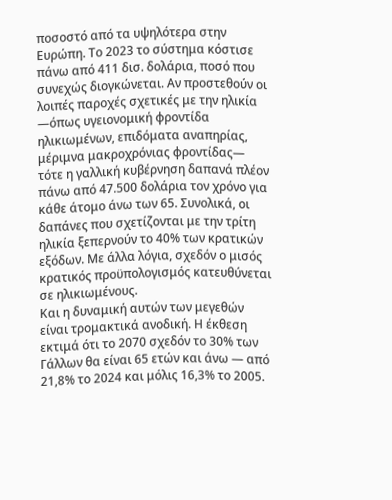ποσοστό από τα υψηλότερα στην Ευρώπη. Το 2023 το σύστημα κόστισε πάνω από 411 δισ. δολάρια, ποσό που συνεχώς διογκώνεται. Αν προστεθούν οι λοιπές παροχές σχετικές με την ηλικία —όπως υγειονομική φροντίδα ηλικιωμένων, επιδόματα αναπηρίας, μέριμνα μακροχρόνιας φροντίδας— τότε η γαλλική κυβέρνηση δαπανά πλέον πάνω από 47.500 δολάρια τον χρόνο για κάθε άτομο άνω των 65. Συνολικά, οι δαπάνες που σχετίζονται με την τρίτη ηλικία ξεπερνούν το 40% των κρατικών εξόδων. Με άλλα λόγια, σχεδόν ο μισός κρατικός προϋπολογισμός κατευθύνεται σε ηλικιωμένους.
Και η δυναμική αυτών των μεγεθών είναι τρομακτικά ανοδική. Η έκθεση εκτιμά ότι το 2070 σχεδόν το 30% των Γάλλων θα είναι 65 ετών και άνω — από 21,8% το 2024 και μόλις 16,3% το 2005.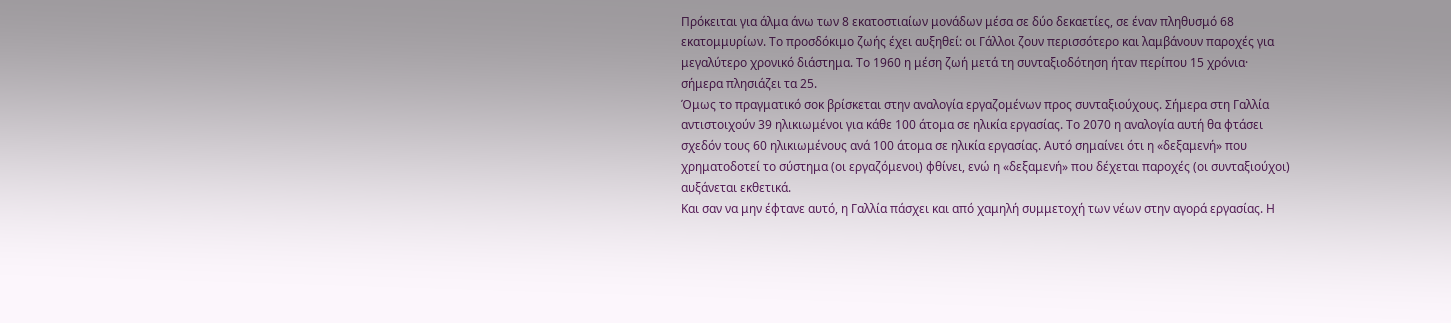Πρόκειται για άλμα άνω των 8 εκατοστιαίων μονάδων μέσα σε δύο δεκαετίες, σε έναν πληθυσμό 68 εκατομμυρίων. Το προσδόκιμο ζωής έχει αυξηθεί: οι Γάλλοι ζουν περισσότερο και λαμβάνουν παροχές για μεγαλύτερο χρονικό διάστημα. Το 1960 η μέση ζωή μετά τη συνταξιοδότηση ήταν περίπου 15 χρόνια· σήμερα πλησιάζει τα 25.
Όμως το πραγματικό σοκ βρίσκεται στην αναλογία εργαζομένων προς συνταξιούχους. Σήμερα στη Γαλλία αντιστοιχούν 39 ηλικιωμένοι για κάθε 100 άτομα σε ηλικία εργασίας. Το 2070 η αναλογία αυτή θα φτάσει σχεδόν τους 60 ηλικιωμένους ανά 100 άτομα σε ηλικία εργασίας. Αυτό σημαίνει ότι η «δεξαμενή» που χρηματοδοτεί το σύστημα (οι εργαζόμενοι) φθίνει, ενώ η «δεξαμενή» που δέχεται παροχές (οι συνταξιούχοι) αυξάνεται εκθετικά.
Και σαν να μην έφτανε αυτό, η Γαλλία πάσχει και από χαμηλή συμμετοχή των νέων στην αγορά εργασίας. Η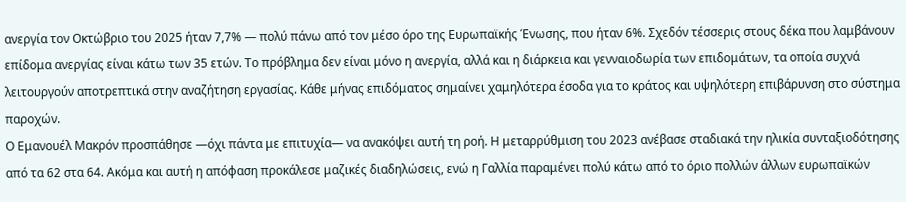ανεργία τον Οκτώβριο του 2025 ήταν 7,7% — πολύ πάνω από τον μέσο όρο της Ευρωπαϊκής Ένωσης, που ήταν 6%. Σχεδόν τέσσερις στους δέκα που λαμβάνουν επίδομα ανεργίας είναι κάτω των 35 ετών. Το πρόβλημα δεν είναι μόνο η ανεργία, αλλά και η διάρκεια και γενναιοδωρία των επιδομάτων, τα οποία συχνά λειτουργούν αποτρεπτικά στην αναζήτηση εργασίας. Κάθε μήνας επιδόματος σημαίνει χαμηλότερα έσοδα για το κράτος και υψηλότερη επιβάρυνση στο σύστημα παροχών.
Ο Εμανουέλ Μακρόν προσπάθησε —όχι πάντα με επιτυχία— να ανακόψει αυτή τη ροή. Η μεταρρύθμιση του 2023 ανέβασε σταδιακά την ηλικία συνταξιοδότησης από τα 62 στα 64. Ακόμα και αυτή η απόφαση προκάλεσε μαζικές διαδηλώσεις, ενώ η Γαλλία παραμένει πολύ κάτω από το όριο πολλών άλλων ευρωπαϊκών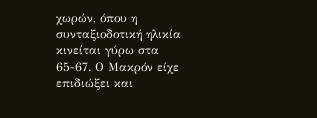χωρών, όπου η συνταξιοδοτική ηλικία κινείται γύρω στα 65-67. Ο Μακρόν είχε επιδιώξει και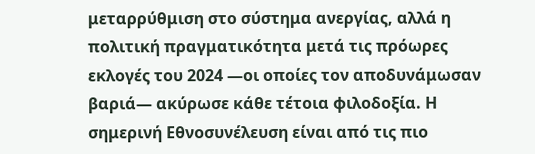μεταρρύθμιση στο σύστημα ανεργίας, αλλά η πολιτική πραγματικότητα μετά τις πρόωρες εκλογές του 2024 —οι οποίες τον αποδυνάμωσαν βαριά— ακύρωσε κάθε τέτοια φιλοδοξία. Η σημερινή Εθνοσυνέλευση είναι από τις πιο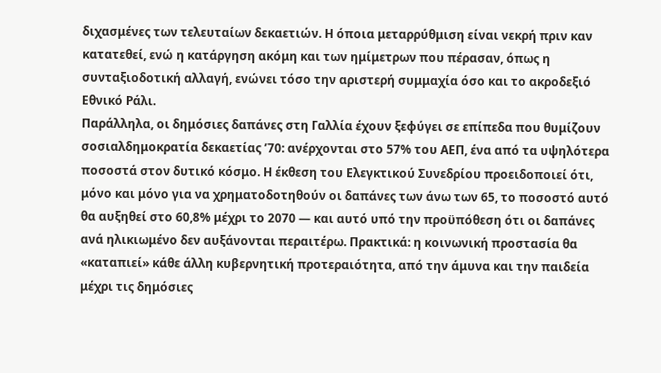διχασμένες των τελευταίων δεκαετιών. Η όποια μεταρρύθμιση είναι νεκρή πριν καν κατατεθεί, ενώ η κατάργηση ακόμη και των ημίμετρων που πέρασαν, όπως η συνταξιοδοτική αλλαγή, ενώνει τόσο την αριστερή συμμαχία όσο και το ακροδεξιό Εθνικό Ράλι.
Παράλληλα, οι δημόσιες δαπάνες στη Γαλλία έχουν ξεφύγει σε επίπεδα που θυμίζουν σοσιαλδημοκρατία δεκαετίας ’70: ανέρχονται στο 57% του ΑΕΠ, ένα από τα υψηλότερα ποσοστά στον δυτικό κόσμο. Η έκθεση του Ελεγκτικού Συνεδρίου προειδοποιεί ότι, μόνο και μόνο για να χρηματοδοτηθούν οι δαπάνες των άνω των 65, το ποσοστό αυτό θα αυξηθεί στο 60,8% μέχρι το 2070 — και αυτό υπό την προϋπόθεση ότι οι δαπάνες ανά ηλικιωμένο δεν αυξάνονται περαιτέρω. Πρακτικά: η κοινωνική προστασία θα «καταπιεί» κάθε άλλη κυβερνητική προτεραιότητα, από την άμυνα και την παιδεία μέχρι τις δημόσιες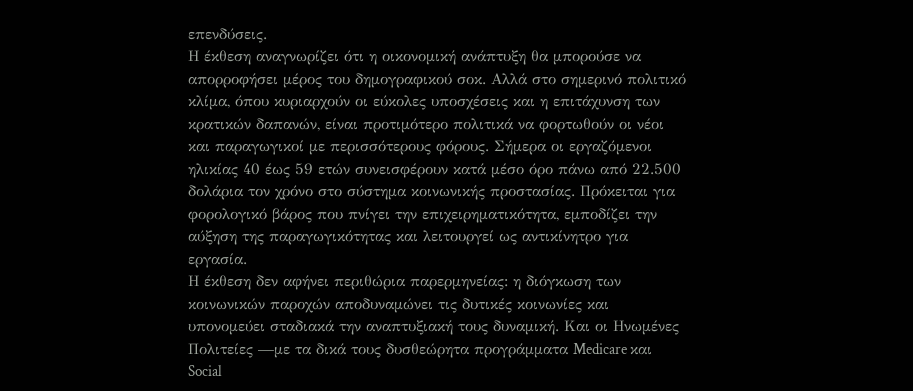επενδύσεις.
Η έκθεση αναγνωρίζει ότι η οικονομική ανάπτυξη θα μπορούσε να απορροφήσει μέρος του δημογραφικού σοκ. Αλλά στο σημερινό πολιτικό κλίμα, όπου κυριαρχούν οι εύκολες υποσχέσεις και η επιτάχυνση των κρατικών δαπανών, είναι προτιμότερο πολιτικά να φορτωθούν οι νέοι και παραγωγικοί με περισσότερους φόρους. Σήμερα οι εργαζόμενοι ηλικίας 40 έως 59 ετών συνεισφέρουν κατά μέσο όρο πάνω από 22.500 δολάρια τον χρόνο στο σύστημα κοινωνικής προστασίας. Πρόκειται για φορολογικό βάρος που πνίγει την επιχειρηματικότητα, εμποδίζει την αύξηση της παραγωγικότητας και λειτουργεί ως αντικίνητρο για εργασία.
Η έκθεση δεν αφήνει περιθώρια παρερμηνείας: η διόγκωση των κοινωνικών παροχών αποδυναμώνει τις δυτικές κοινωνίες και υπονομεύει σταδιακά την αναπτυξιακή τους δυναμική. Και οι Ηνωμένες Πολιτείες —με τα δικά τους δυσθεώρητα προγράμματα Medicare και Social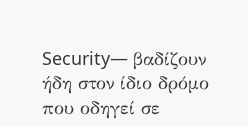Security— βαδίζουν ήδη στον ίδιο δρόμο που οδηγεί σε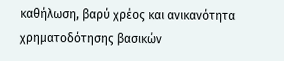καθήλωση, βαρύ χρέος και ανικανότητα χρηματοδότησης βασικών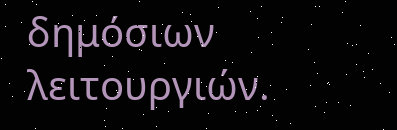δημόσιων λειτουργιών.